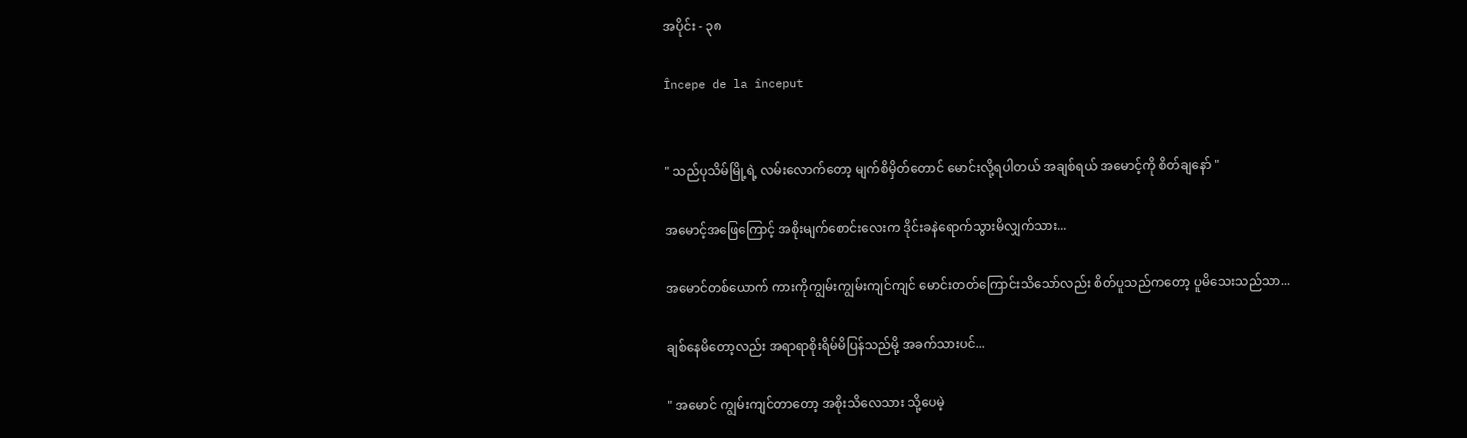အပိုင်း - ၃၈

Începe de la început


" သည်ပုသိမ်မြို့ရဲ့ လမ်းလောက်တော့ မျက်စိမှိတ်တောင် မောင်းလို့ရပါတယ် အချစ်ရယ် အမောင့်ကို စိတ်ချနော် "

အမောင့်အဖြေကြောင့် အစိုးမျက်စောင်းလေးက ဒိုင်းခနဲရောက်သွားမိလျှက်သား...

အမောင်တစ်ယောက် ကားကိုကျွမ်းကျွမ်းကျင်ကျင် မောင်းတတ်ကြောင်းသိသော်လည်း စိတ်ပူသည်ကတော့ ပူမိသေးသည်သာ...

ချစ်နေမိတော့လည်း အရာရာစိုးရိမ်မိပြန်သည်မို့ အခက်သားပင်...

" အမောင် ကျွမ်းကျင်တာတော့ အစိုးသိလေသား သို့ပေမဲ့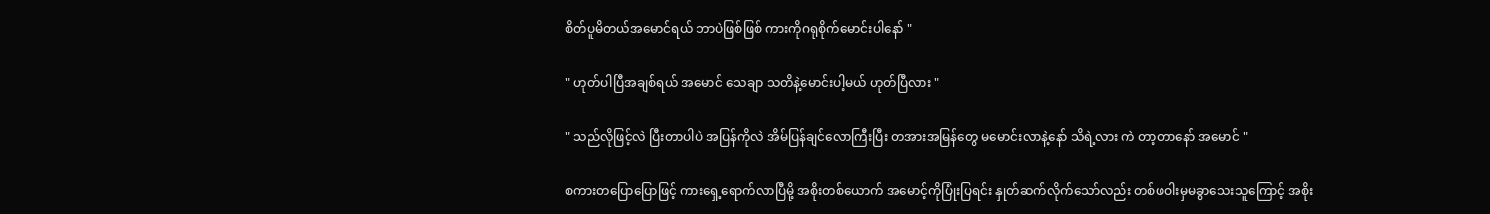စိတ်ပူမိတယ်အမောင်ရယ် ဘာပဲဖြစ်ဖြစ် ကားကိုဂရုစိုက်မောင်းပါနော် "

" ဟုတ်ပါပြီအချစ်ရယ် အမောင် သေချာ သတိနဲ့မောင်းပါ့မယ် ဟုတ်ပြီလား "

" သည်လိုဖြင့်လဲ ပြီးတာပါပဲ အပြန်ကိုလဲ အိမ်ပြန်ချင်လောကြီးပြီး တအားအမြန်တွေ မမောင်းလာနဲ့နော် သိရဲ့လား ကဲ တာ့တာနော် အမောင် "

စကားတပြောပြောဖြင့် ကားရှေ့ရောက်လာပြီမို့ အစိုးတစ်ယောက် အမောင့်ကိုပြုံးပြရင်း နှုတ်ဆက်လိုက်သော်လည်း တစ်ဖဝါးမှမခွာသေးသူကြောင့် အစိုး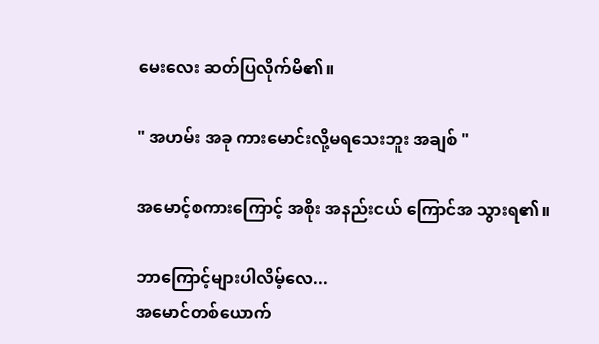မေးလေး ဆတ်ပြလိုက်မိ၏။

" အဟမ်း အခု ကားမောင်းလို့မရသေးဘူး အချစ် "

အမောင့်စကားကြောင့် အစိုး အနည်းငယ် ကြောင်အ သွားရ၏။

ဘာကြောင့်များပါလိမ့်လေ...
အမောင်တစ်ယောက်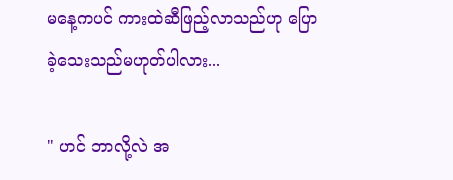မနေ့ကပင် ကားထဲဆီဖြည့်လာသည်ဟု ပြောခဲ့သေးသည်မဟုတ်ပါလား...

" ဟင် ဘာလို့လဲ အ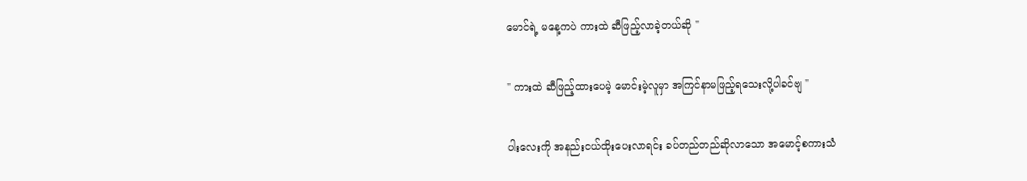မောင်ရဲ့ မနေ့ကပဲ ကားထဲ ဆီဖြည့်လာခဲ့တယ်ဆို "

" ကားထဲ ဆီဖြည့်ထားပေမဲ့ မောင်းမဲ့လူမှာ အကြင်နာမဖြည့်ရသေးလို့ပါခင်ဗျ "

ပါးလေးကို အနည်းငယ်ထိုးပေးလာရင်း ခပ်တည်တည်ဆိုလာသော အမောင့်စကားသံ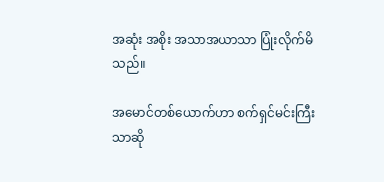အဆုံး အစိုး အသာအယာသာ ပြုံးလိုက်မိသည်။

အမောင်တစ်ယောက်ဟာ စက်ရှင်မင်းကြီးသာဆို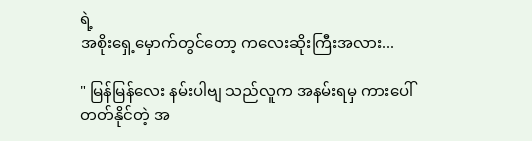ရဲ့
အစိုးရှေ့မှောက်တွင်တော့ ကလေးဆိုးကြီးအလား...

" မြန်မြန်လေး နမ်းပါဗျ သည်လူက အနမ်းရမှ ကားပေါ်တတ်နိုင်တဲ့ အ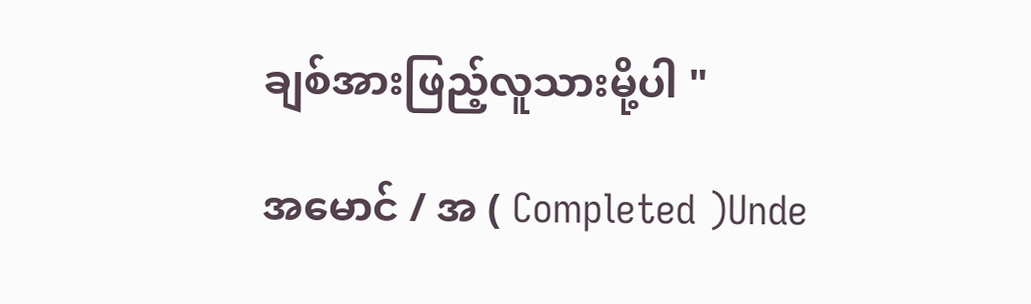ချစ်အားဖြည့်လူသားမို့ပါ "

အမောင် / အ ( Completed )Unde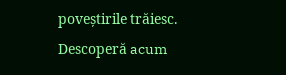poveștirile trăiesc. Descoperă acum